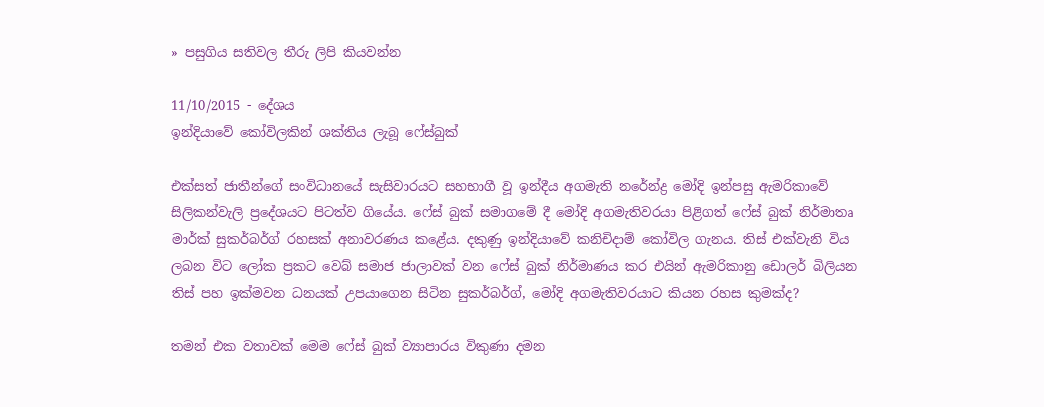» පසුගිය සතිවල තීරු ලිපි කියවන්න

11/10/2015 - දේශය
ඉන්දියාවේ කෝවිලකින් ශක්තිය ලැබූ ෆේස්බුක්

එක්සත් ජාතීන්ගේ සංවිධානයේ සැසිවාරයට සහභාගී වූ ඉන්දීය අගමැති නරේන්ද්‍ර මෝදි ඉන්පසු ඇමරිකාවේ සිලිකන්වැලි ප්‍රදේශයට පිටත්ව ගියේය. ෆේස් බුක් සමාගමේ දී මෝදි අගමැතිවරයා පිළිගත් ෆේස් බුක් නිර්මාතෘ මාර්ක් සුකර්බර්ග් රහසක් අනාවරණය කළේය. දකුණු ඉන්දියාවේ කනිචිදාම් කෝවිල ගැනය. තිස් එක්වැනි විය ලබන විට ලෝක ප්‍රකට වෙබ් සමාජ ජාලාවක් වන ෆේස් බුක් නිර්මාණය කර එයින් ඇමරිකානු ඩොලර් බිලියන තිස් පහ ඉක්මවන ධනයක් උපයාගෙන සිටින සුකර්බර්ග්, මෝදි අගමැතිවරයාට කියන රහස කුමක්ද?

තමන් එක වතාවක් මෙම ෆේස් බුක් ව්‍යාපාරය විකුණා දමන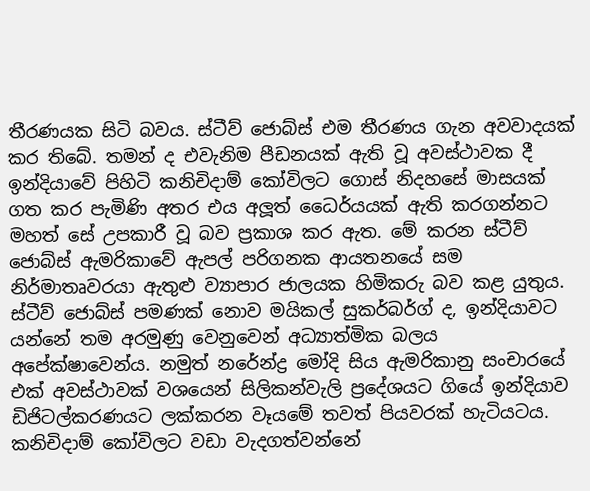තීරණයක සිටි බවය. ස්ටීව් ජොබ්ස් එම තීරණය ගැන අවවාදයක් කර තිබේ. තමන් ද එවැනිම පීඩනයක් ඇති වූ අවස්ථාවක දී ඉන්දියාවේ පිහිටි කනිචිදාම් කෝවිලට ගොස් නිදහසේ මාසයක් ගත කර පැමිණි අතර එය අලූත් ධෛර්යයක් ඇති කරගන්නට මහත් සේ උපකාරී වූ බව ප්‍රකාශ කර ඇත. මේ කරන ස්ටීව් ජොබ්ස් ඇමරිකාවේ ඇපල් පරිගනක ආයතනයේ සම නිර්මාතෘවරයා ඇතුළු ව්‍යාපාර ජාලයක හිමිකරු බව කළ යුතුය. ස්ටීව් ජොබ්ස් පමණක් නොව මයිකල් සුකර්බර්ග් ද, ඉන්දියාවට යන්නේ තම අරමුණු වෙනුවෙන් අධ්‍යාත්මික බලය අපේක්ෂාවෙන්ය. නමුත් නරේන්ද්‍ර මෝදි සිය ඇමරිකානු සංචාරයේ එක් අවස්ථාවක් වශයෙන් සිලිකන්වැලි ප්‍රදේශයට ගියේ ඉන්දියාව ඩිජිටල්කරණයට ලක්කරන වෑයමේ තවත් පියවරක් හැටියටය. කනිචිදාම් කෝවිලට වඩා වැදගත්වන්නේ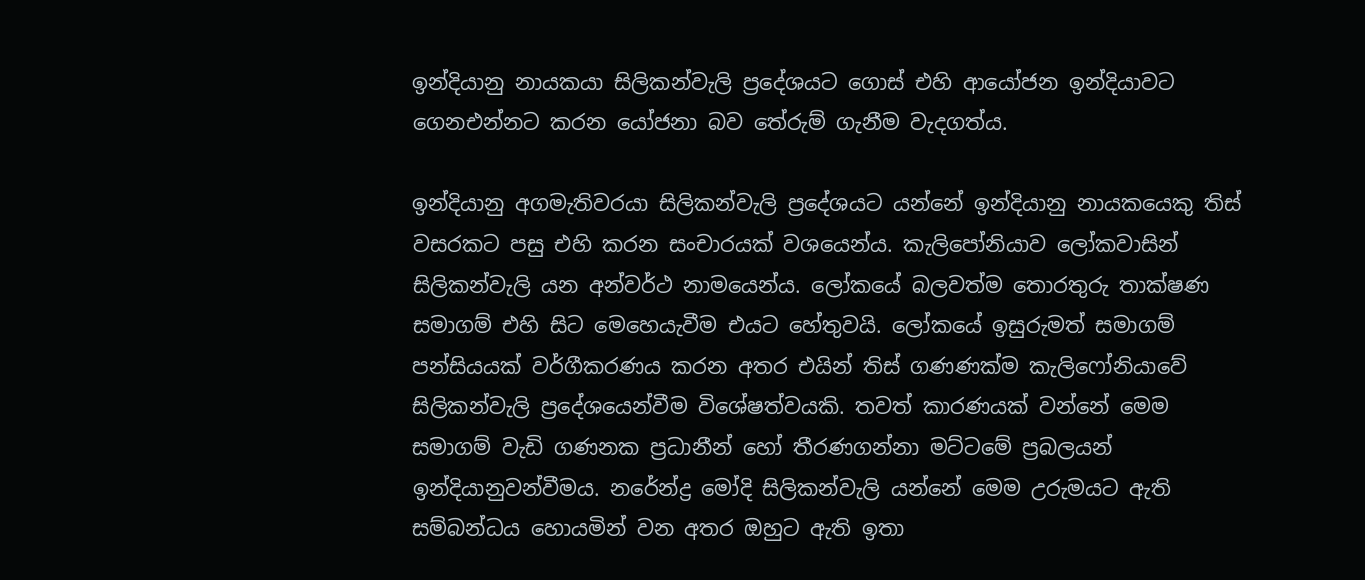ඉන්දියානු නායකයා සිලිකන්වැලි ප්‍රදේශයට ගොස් එහි ආයෝජන ඉන්දියාවට ගෙනඑන්නට කරන යෝජනා බව තේරුම් ගැනීම වැදගත්ය.

ඉන්දියානු අගමැතිවරයා සිලිකන්වැලි ප්‍රදේශයට යන්නේ ඉන්දියානු නායකයෙකු තිස් වසරකට පසු එහි කරන සංචාරයක් වශයෙන්ය. කැලිපෝනියාව ලෝකවාසින් සිලිකන්වැලි යන අන්වර්ථ නාමයෙන්ය. ලෝකයේ බලවත්ම තොරතුරු තාක්ෂණ සමාගම් එහි සිට මෙහෙයැවීම එයට හේතුවයි. ලෝකයේ ඉසුරුමත් සමාගම් පන්සියයක් වර්ගීකරණය කරන අතර එයින් තිස් ගණණක්ම කැලිෆෝනියාවේ සිලිකන්වැලි ප්‍රදේශයෙන්වීම විශේෂත්වයකි. තවත් කාරණයක් වන්නේ මෙම සමාගම් වැඩි ගණනක ප්‍රධානීන් හෝ තීරණගන්නා මට්ටමේ ප්‍රබලයන් ඉන්දියානුවන්වීමය. නරේන්ද්‍ර මෝදි සිලිකන්වැලි යන්නේ මෙම උරුමයට ඇති සම්බන්ධය හොයමින් වන අතර ඔහුට ඇති ඉතා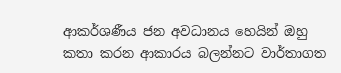ආකර්ශණීය ජන අවධානය හෙයින් ඔහු කතා කරන ආකාරය බලන්නට වාර්තාගත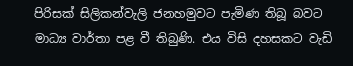පිරිසක් සිලිකන්වැලි ජනහමුවට පැමිණ තිබූ බවට මාධ්‍ය වාර්තා පළ වී තිබුණි. එය විසි දහසකට වැඩි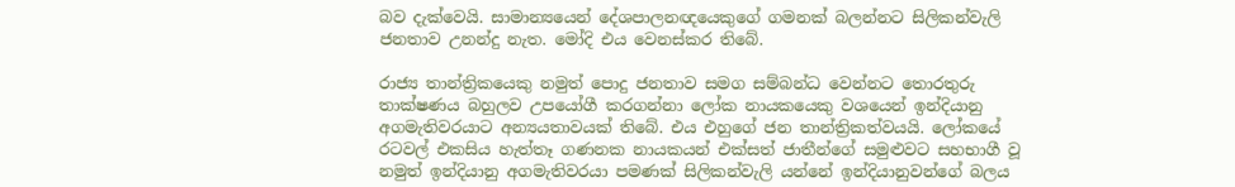බව දැක්වෙයි. සාමාන්‍යයෙන් දේශපාලනඥයෙකුගේ ගමනක් බලන්නට සිලිකන්වැලි ජනතාව උනන්දු නැත. මෝදි එය වෙනස්කර තිබේ.

රාජ්‍ය තාන්ත්‍රිකයෙකු නමුත් පොදු ජනතාව සමග සම්බන්ධ වෙන්නට තොරතුරු තාක්ෂණය බහුලව උපයෝගී කරගන්නා ලෝක නායකයෙකු වශයෙන් ඉන්දියානු අගමැතිවරයාට අන්‍යයතාවයක් තිබේ. එය එහුගේ ජන තාන්ත්‍රිකත්වයයි. ලෝකයේ රටවල් එකසිය හැත්තෑ ගණනක නායකයන් එක්සත් ජාතීන්ගේ සමුළුවට සහභාගී වූ නමුත් ඉන්දියානු අගමැතිවරයා පමණක් සිලිකන්වැලි යන්නේ ඉන්දියානුවන්ගේ බලය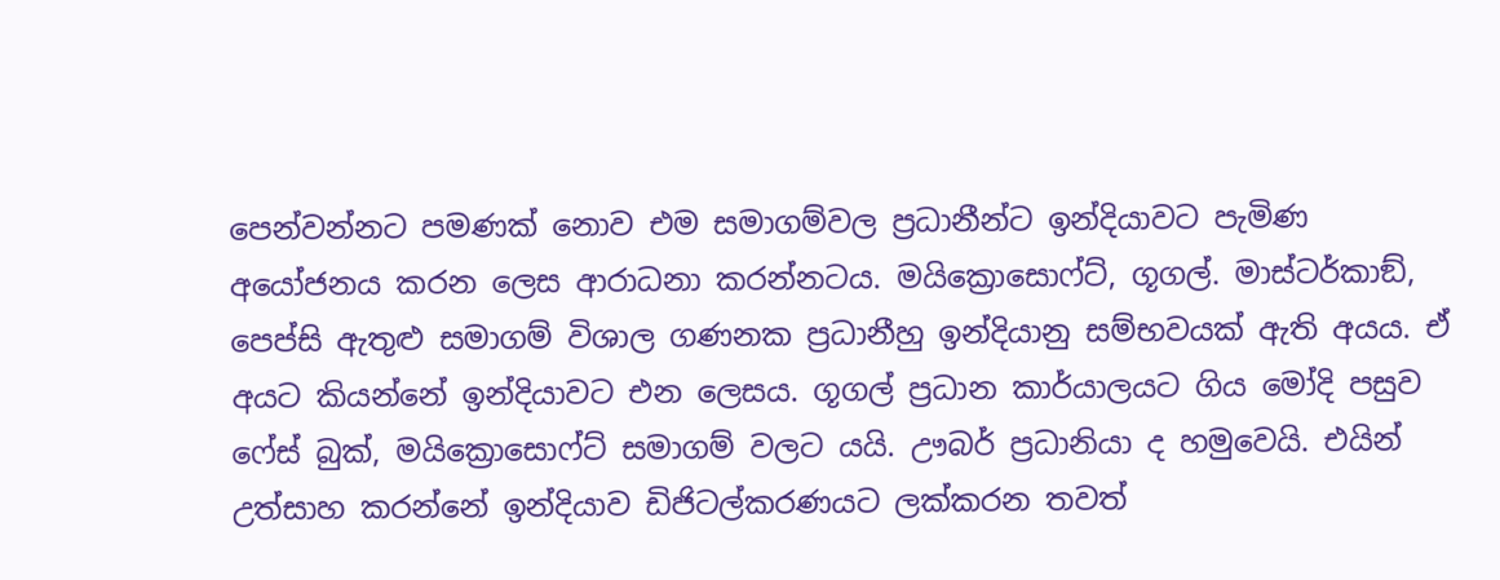පෙන්වන්නට පමණක් නොව එම සමාගම්වල ප්‍රධානීන්ට ඉන්දියාවට පැමිණ අයෝජනය කරන ලෙස ආරාධනා කරන්නටය. මයික්‍රොසොෆ්ට්, ගූගල්. මාස්ටර්කාඞ්, පෙප්සි ඇතුළු සමාගම් විශාල ගණනක ප්‍රධානීහු ඉන්දියානු සම්භවයක් ඇති අයය. ඒ අයට කියන්නේ ඉන්දියාවට එන ලෙසය. ගූගල් ප්‍රධාන කාර්යාලයට ගිය මෝදි පසුව ෆේස් බුක්, මයික්‍රොසොෆ්ට් සමාගම් වලට යයි. ඌබර් ප්‍රධානියා ද හමුවෙයි. එයින් උත්සාහ කරන්නේ ඉන්දියාව ඩිජිටල්කරණයට ලක්කරන තවත්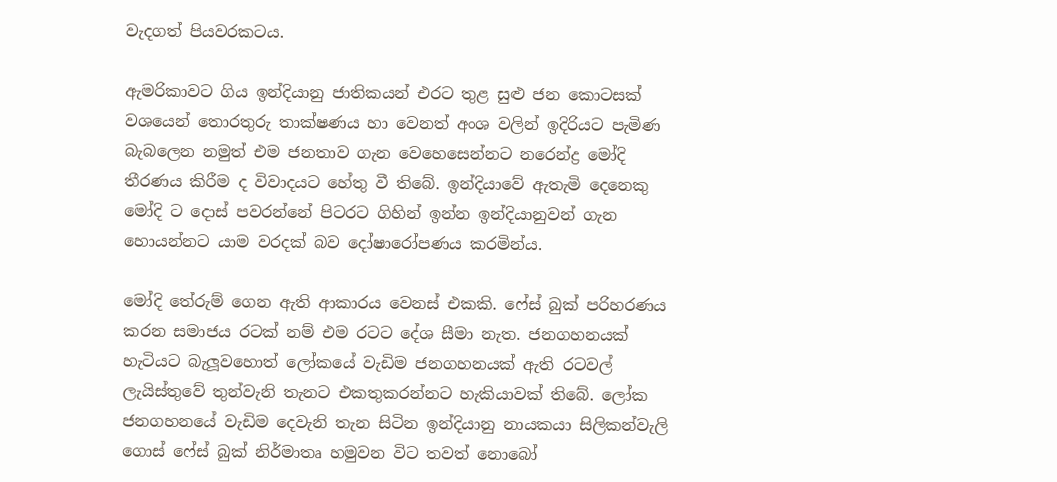වැදගත් පියවරකටය.

ඇමරිකාවට ගිය ඉන්දියානු ජාතිකයන් එරට තුළ සුළු ජන කොටසක් වශයෙන් තොරතුරු තාක්ෂණය හා වෙනත් අංශ වලින් ඉදිරියට පැමිණ බැබලෙන නමුත් එම ජනතාව ගැන වෙහෙසෙන්නට නරෙන්ද්‍ර මෝදි තීරණය කිරීම ද විවාදයට හේතු වී තිබේ. ඉන්දියාවේ ඇතැමි දෙනෙකු මෝදි ට දොස් පවරන්නේ පිටරට ගිහින් ඉන්න ඉන්දියානුවන් ගැන හොයන්නට යාම වරදක් බව දෝෂාරෝපණය කරමින්ය.

මෝදි තේරුම් ගෙන ඇති ආකාරය වෙනස් එකකි. ෆේස් බුක් පරිහරණය කරන සමාජය රටක් නම් එම රටට දේශ සීමා නැත. ජනගහනයක් හැටියට බැලූවහොත් ලෝකයේ වැඩිම ජනගහනයක් ඇති රටවල් ලැයිස්තුවේ තුන්වැනි තැනට එකතුකරන්නට හැකියාවක් තිබේ. ලෝක ජනගහනයේ වැඩිම දෙවැනි තැන සිටින ඉන්දියානු නායකයා සිලිකන්වැලි ගොස් ෆේස් බුක් නිර්මාතෘ හමුවන විට තවත් නොබෝ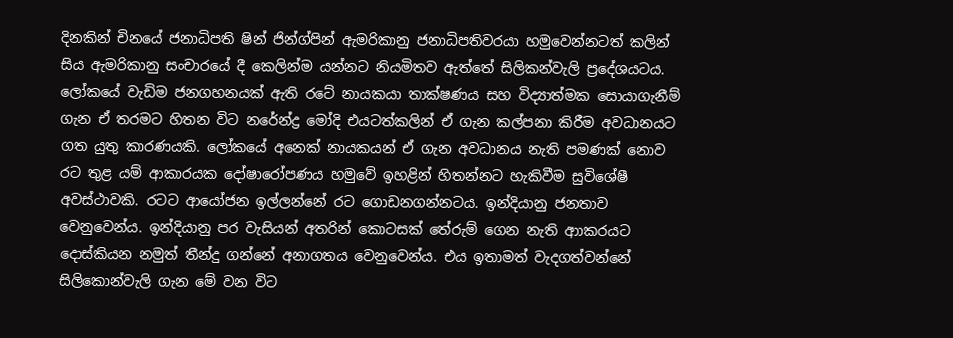දිනකින් චිනයේ ජනාධිපති ෂින් ජින්ග්පින් ඇමරිකානු ජනාධිපතිවරයා හමුවෙන්නටත් කලින් සිය ඇමරිකානු සංචාරයේ දී කෙලින්ම යන්නට නියමිතව ඇත්තේ සිලිකන්වැලි ප්‍රදේශයටය. ලෝකයේ වැඩිම ජනගහනයක් ඇති රටේ නායකයා තාක්ෂණය සහ විද්‍යාත්මක සොයාගැනීම් ගැන ඒ තරමට හිතන විට නරේන්ද්‍ර මෝදි එයටත්කලින් ඒ ගැන කල්පනා කිරීම අවධානයට ගත යුතු කාරණයකි. ලෝකයේ අනෙක් නායකයන් ඒ ගැන අවධානය නැති පමණක් නොව රට තුළ යම් ආකාරයක දෝෂාරෝපණය හමුවේ ඉහළින් හිතන්නට හැකිවීම සුවිශේෂී අවස්ථාවකි. රටට ආයෝජන ඉල්ලන්නේ රට ගොඩනගන්නටය. ඉන්දියානු ජනතාව වෙනුවෙන්ය. ඉන්දියානු පර වැසියන් අතරින් කොටසක් තේරුම් ගෙන නැති ආාකරයට දොස්කියන නමුත් තීන්දු ගන්නේ අනාගතය වෙනුවෙන්ය. එය ඉතාමත් වැදගත්වන්නේ සිලිකොන්වැලි ගැන මේ වන විට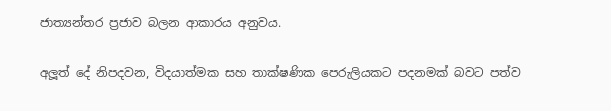ජාත්‍යන්තර ප්‍රජාව බලන ආකාරය අනුවය.

අලූත් දේ නිපදවන, විදයාත්මක සහ තාක්ෂණික පෙරුලියකට පදනමක් බවට පත්ව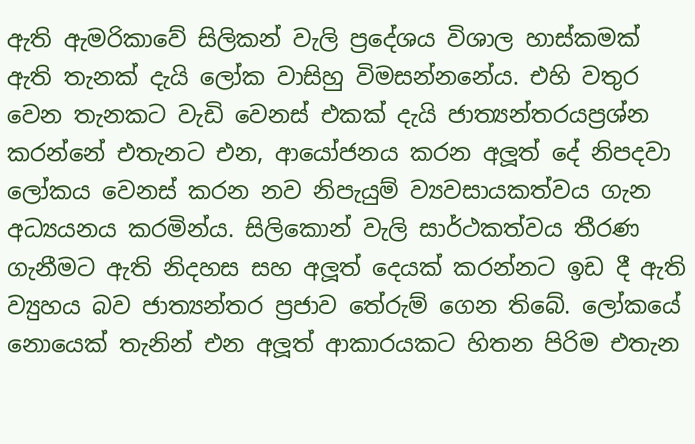ඇති ඇමරිකාවේ සිලිකන් වැලි ප්‍රදේශය විශාල හාස්කමක් ඇති තැනක් දැයි ලෝක වාසිහු විමසන්නනේය. එහි වතුර වෙන තැනකට වැඩි වෙනස් එකක් දැයි ජාත්‍යන්තරයප්‍රශ්න කරන්නේ එතැනට එන, ආයෝජනය කරන අලූත් දේ නිපදවා ලෝකය වෙනස් කරන නව නිපැයුම් ව්‍යවසායකත්වය ගැන අධ්‍යයනය කරමින්ය. සිලිකොන් වැලි සාර්ථකත්වය තීරණ ගැනීමට ඇති නිදහස සහ අලූත් දෙයක් කරන්නට ඉඩ දී ඇති ව්‍යුහය බව ජාත්‍යන්තර ප්‍රජාව තේරුම් ගෙන තිබේ. ලෝකයේ නොයෙක් තැනින් එන අලූත් ආකාරයකට හිතන පිරිම එතැන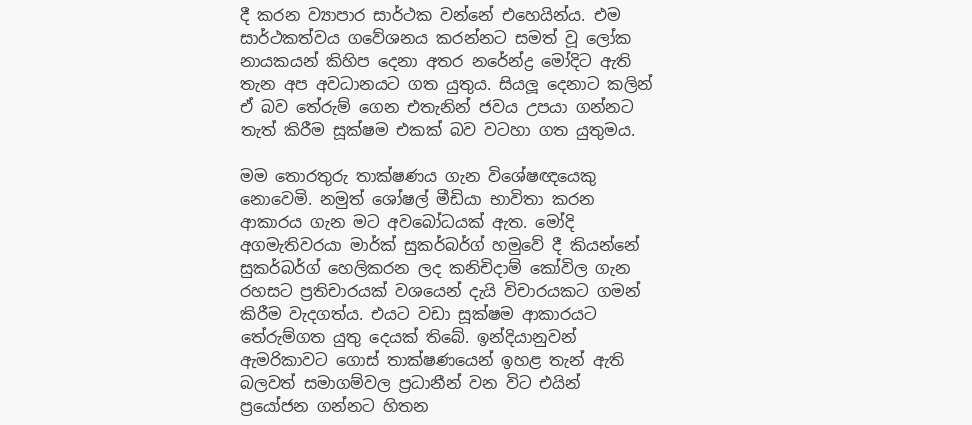දී කරන ව්‍යාපාර සාර්ථක වන්නේ එහෙයින්ය. එම සාර්ථකත්වය ගවේශනය කරන්නට සමත් වූ ලෝක නායකයන් කිහිප දෙනා අතර නරේන්ද්‍ර මෝදිට ඇති තැන අප අවධානයට ගත යුතුය. සියලූ දෙනාට කලින් ඒ බව තේරුම් ගෙන එතැනින් ජවය උපයා ගන්නට තැත් කිරීම සූක්ෂම එකක් බව වටහා ගත යුතුමය.

මම තොරතුරු තාක්ෂණය ගැන විශේෂඥයෙකු නොවෙමි. නමුත් ශෝෂල් මීඩියා භාවිතා කරන ආකාරය ගැන මට අවබෝධයක් ඇත. මෝදි අගමැතිවරයා මාර්ක් සුකර්බර්ග් හමුවේ දී කියන්නේ සුකර්බර්ග් හෙලිකරන ලද කනිචිදාම් කෝවිල ගැන රහසට ප්‍රතිචාරයක් වශයෙන් දැයි විචාරයකට ගමන් කිරීම වැදගත්ය. එයට වඩා සූක්ෂම ආකාරයට තේරුම්ගත යුතු දෙයක් තිබේ. ඉන්දියානුවන් ඇමරිකාවට ගොස් තාක්ෂණයෙන් ඉහළ තැන් ඇති බලවත් සමාගම්වල ප්‍රධානීන් වන විට එයින් ප්‍රයෝජන ගන්නට හිතන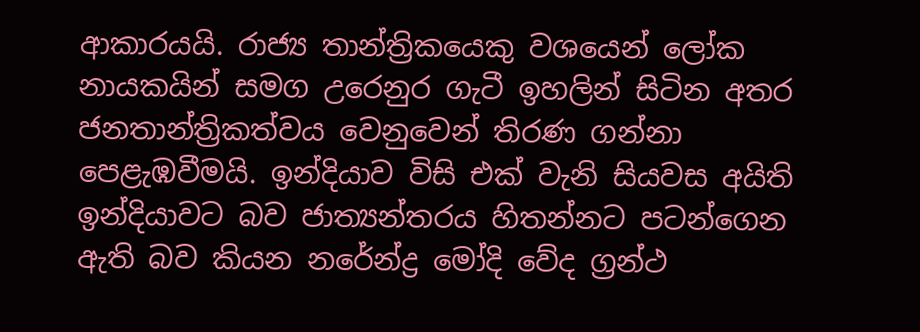ආකාරයයි. රාජ්‍ය තාන්ත්‍රිකයෙකු වශයෙන් ලෝක නායකයින් සමග උරෙනුර ගැටී ඉහලින් සිටින අතර ජනතාන්ත්‍රිකත්වය වෙනුවෙන් තිරණ ගන්නා පෙළැඹවීමයි. ඉන්දියාව විසි එක් වැනි සියවස අයිති ඉන්දියාවට බව ජාත්‍යන්තරය හිතන්නට පටන්ගෙන ඇති බව කියන නරේන්ද්‍ර මෝදි වේද ග්‍රන්ථ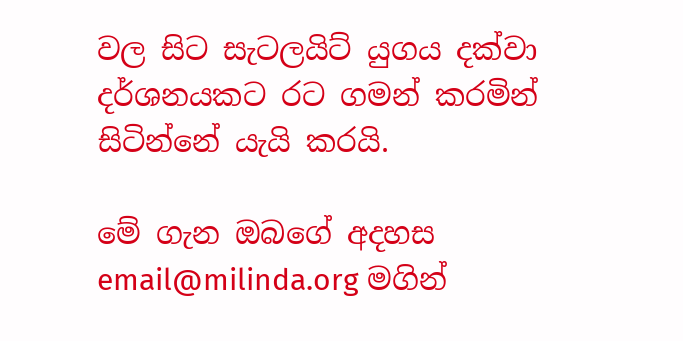වල සිට සැටලයිට් යුගය දක්වා දර්ශනයකට රට ගමන් කරමින් සිටින්නේ යැයි කරයි.

මේ ගැන ඔබගේ අදහස email@milinda.org මගින්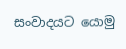සංවාදයට යොමු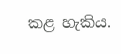කළ හැකිය.